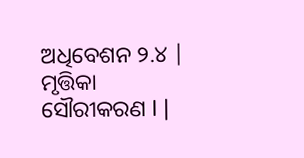ଅଧିବେଶନ ୨.୪ |
ମୃତ୍ତିକା ସୌରୀକରଣ I |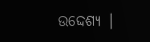ଉଦ୍ଦେଶ୍ୟ |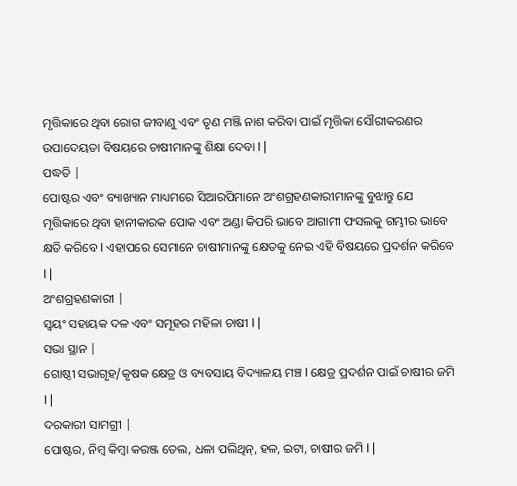ମୃତ୍ତିକାରେ ଥିବା ରୋଗ ଜୀବାଣୁ ଏବଂ ତୃଣ ମଞ୍ଜି ନାଶ କରିବା ପାଇଁ ମୃତ୍ତିକା ସୌରୀକରଣର ଉପାଦେୟତା ବିଷୟରେ ଚାଷୀମାନଙ୍କୁ ଶିକ୍ଷା ଦେବା I |
ପଦ୍ଧତି |
ପୋଷ୍ଟର ଏବଂ ବ୍ୟାଖ୍ୟାନ ମାଧ୍ୟମରେ ସିଆରପିମାନେ ଅଂଶଗ୍ରହଣକାରୀମାନଙ୍କୁ ବୁଝାନ୍ତୁ ଯେ ମୃତ୍ତିକାରେ ଥିବା ହାନୀକାରକ ପୋକ ଏବଂ ଅଣ୍ଡା କିପରି ଭାବେ ଆଗାମୀ ଫସଲକୁ ଗମ୍ଭୀର ଭାବେ କ୍ଷତି କରିବେ I ଏହାପରେ ସେମାନେ ଚାଷୀମାନଙ୍କୁ କ୍ଷେତକୁ ନେଇ ଏହି ବିଷୟରେ ପ୍ରଦର୍ଶନ କରିବେ I |
ଅଂଶଗ୍ରହଣକାରୀ |
ସ୍ୱୟଂ ସହାୟକ ଦଳ ଏବଂ ସମୂହର ମହିଳା ଚାଷୀ I |
ସଭା ସ୍ଥାନ |
ଗୋଷ୍ଠୀ ସଭାଗୃହ/କୃଷକ କ୍ଷେତ୍ର ଓ ବ୍ୟବସାୟ ବିଦ୍ୟାଳୟ ମଞ୍ଚ I କ୍ଷେତ୍ର ପ୍ରଦର୍ଶନ ପାଇଁ ଚାଷୀର ଜମି I |
ଦରକାରୀ ସାମଗ୍ରୀ |
ପୋଷ୍ଟର, ନିମ୍ବ କିମ୍ବା କରଞ୍ଜ ତେଲ, ଧଳା ପଲିଥିନ୍, ହଳ, ଇଟା, ଚାଷୀର ଜମି I |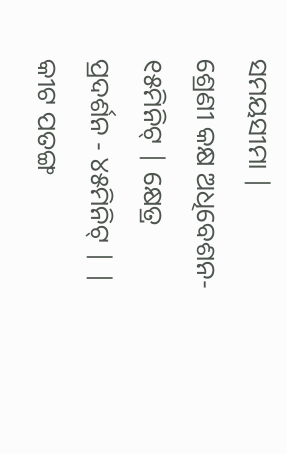ସମୟସୀମା |
ଶ୍ରେଣୀ କକ୍ଷ ଅଧିବେଶନ- ୧୫ମିନିଟ୍ | କ୍ଷେତ୍ର ପ୍ରଦର୍ଶନ - ୪୫ମିନିଟ୍ | |
କୀଟ ପତଙ୍ଗ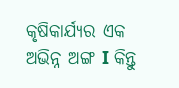କୃଷିକାର୍ଯ୍ୟର ଏକ ଅଭିନ୍ନ ଅଙ୍ଗ I କିନ୍ତୁ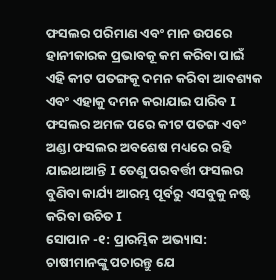ଫସଲର ପରିମାଣ ଏବଂ ମାନ ଉପରେ ହାନୀକାରକ ପ୍ରଭାବକୂ କମ କରିବା ପାଇଁ ଏହି କୀଟ ପତଙ୍ଗକୂ ଦମନ କରିବା ଆବଶ୍ୟକ ଏବଂ ଏହାକୁ ଦମନ କରାଯାଇ ପାରିବ I ଫସଲର ଅମଳ ପରେ କୀଟ ପତଙ୍ଗ ଏବଂ ଅଣ୍ଡା ଫସଲର ଅବଶେଷ ମଧ୍ୟରେ ରହି ଯାଇଥାଆନ୍ତି I ତେଣୁ ପରବର୍ତ୍ତୀ ଫସଲର ବୁଣିବା କାର୍ଯ୍ୟ ଆରମ୍ଭ ପୂର୍ବରୁ ଏସବୁକୁ ନଷ୍ଟ କରିବା ଉଚିତ I
ସୋପାନ -୧: ପ୍ରାରମ୍ଭିକ ଅଭ୍ୟାସ: ଚାଷୀମାନଙ୍କୁ ପଚାରନ୍ତୁ ଯେ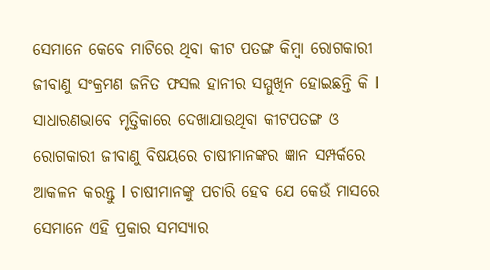ସେମାନେ କେବେ ମାଟିରେ ଥିବା କୀଟ ପତଙ୍ଗ କିମ୍ବା ରୋଗକାରୀ ଜୀବାଣୁ ସଂକ୍ରମଣ ଜନିତ ଫସଲ ହାନୀର ସମ୍ମୁଖିନ ହୋଇଛନ୍ତି କି I ସାଧାରଣଭାବେ ମୃତ୍ତିକାରେ ଦେଖାଯାଉଥିବା କୀଟପତଙ୍ଗ ଓ ରୋଗକାରୀ ଜୀବାଣୁ ବିଷୟରେ ଚାଷୀମାନଙ୍କର ଜ୍ଞାନ ସମ୍ପର୍କରେ ଆକଳନ କରନ୍ତୁ I ଚାଷୀମାନଙ୍କୁ ପଚାରି ହେବ ଯେ କେଉଁ ମାସରେ ସେମାନେ ଏହି ପ୍ରକାର ସମସ୍ୟାର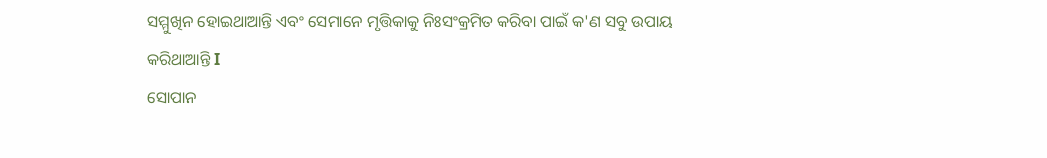ସମ୍ମୁଖିନ ହୋଇଥାଆନ୍ତି ଏବଂ ସେମାନେ ମୃତ୍ତିକାକୁ ନିଃସଂକ୍ରମିତ କରିବା ପାଇଁ କ'ଣ ସବୁ ଉପାୟ କରିଥାଆନ୍ତି I
ସୋପାନ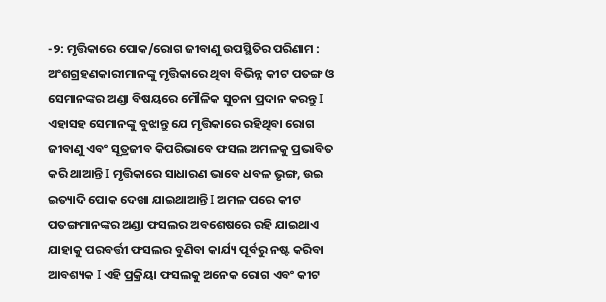-୨: ମୃତ୍ତିକାରେ ପୋକ/ରୋଗ ଜୀବାଣୁ ଉପସ୍ଥିତିର ପରିଣାମ : ଅଂଶଗ୍ରହଣକାରୀମାନଙ୍କୁ ମୃତ୍ତିକାରେ ଥିବା ବିଭିନ୍ନ କୀଟ ପତଙ୍ଗ ଓ ସେମାନଙ୍କର ଅଣ୍ଡା ବିଷୟରେ ମୌଳିକ ସୁଚନା ପ୍ରଦାନ କରନ୍ତୁ I ଏହାସହ ସେମାନଙ୍କୁ ବୁଝାନ୍ତୁ ଯେ ମୃତ୍ତିକାରେ ରହିଥିବା ରୋଗ ଜୀବାଣୁ ଏବଂ ସୂତ୍ରଜୀବ କିପରିଭାବେ ଫସଲ ଅମଳକୁ ପ୍ରଭାବିତ କରି ଥାଆନ୍ତି I ମୃତ୍ତିକାରେ ସାଧାରଣ ଭାବେ ଧବଳ ଭୃଙ୍ଗ, ଉଇ ଇତ୍ୟାଦି ପୋକ ଦେଖା ଯାଇଥାଆନ୍ତି I ଅମଳ ପରେ କୀଟ ପତଙ୍ଗମାନଙ୍କର ଅଣ୍ଡା ଫସଲର ଅବଶେଷରେ ରହି ଯାଇଥାଏ ଯାହାକୁ ପରବର୍ତ୍ତୀ ଫସଲର ବୁଣିବା କାର୍ଯ୍ୟ ପୂର୍ବରୁ ନଷ୍ଟ କରିବା ଆବଶ୍ୟକ I ଏହି ପ୍ରକ୍ରିୟା ଫସଲକୁ ଅନେକ ରୋଗ ଏବଂ କୀଟ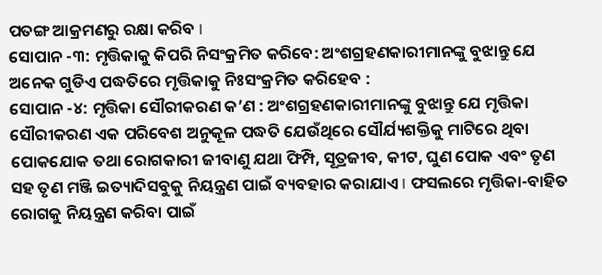ପତଙ୍ଗ ଆକ୍ରମଣରୁ ରକ୍ଷା କରିବ I
ସୋପାନ -୩: ମୃତ୍ତିକାକୁ କିପରି ନିସଂକ୍ରମିତ କରିବେ: ଅଂଶଗ୍ରହଣକାରୀମାନଙ୍କୁ ବୁଝାନ୍ତୁ ଯେ ଅନେକ ଗୁଡିଏ ପଦ୍ଧତିରେ ମୃତ୍ତିକାକୁ ନିଃସଂକ୍ରମିତ କରିହେବ :
ସୋପାନ -୪: ମୃତ୍ତିକା ସୌରୀକରଣ କ’ଣ : ଅଂଶଗ୍ରହଣକାରୀମାନଙ୍କୁ ବୁଝାନ୍ତୁ ଯେ ମୃତ୍ତିକା ସୌରୀକରଣ ଏକ ପରିବେଶ ଅନୁକୂଳ ପଦ୍ଧତି ଯେଉଁଥିରେ ସୌର୍ଯ୍ୟଶକ୍ତିକୁ ମାଟିରେ ଥିବା ପୋକଯୋକ ତଥା ରୋଗକାରୀ ଜୀବାଣୁ ଯଥା ଫିମ୍ପି, ସୂତ୍ରଜୀବ, କୀଟ, ଘୁଣ ପୋକ ଏବଂ ତୃଣ ସହ ତୃଣ ମଞ୍ଜି ଇତ୍ୟାଦିସବୁକୁ ନିୟନ୍ତ୍ରଣ ପାଇଁ ବ୍ୟବହାର କରାଯାଏ I ଫସଲରେ ମୃତ୍ତିକା-ବାହିତ ରୋଗକୁ ନିୟନ୍ତ୍ରଣ କରିବା ପାଇଁ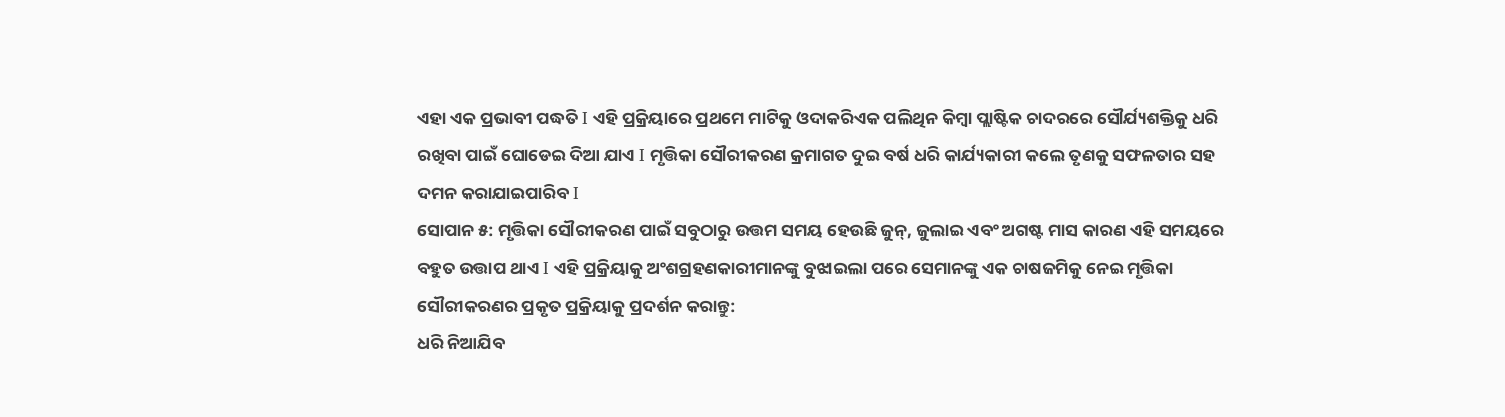ଏହା ଏକ ପ୍ରଭାବୀ ପଦ୍ଧତି I ଏହି ପ୍ରକ୍ରିୟାରେ ପ୍ରଥମେ ମାଟିକୁ ଓଦାକରିଏକ ପଲିଥିନ କିମ୍ବା ପ୍ଲାଷ୍ଟିକ ଚାଦରରେ ସୌର୍ଯ୍ୟଶକ୍ତିକୁ ଧରି ରଖିବା ପାଇଁ ଘୋଡେଇ ଦିଆ ଯାଏ I ମୃତ୍ତିକା ସୌରୀକରଣ କ୍ରମାଗତ ଦୁଇ ବର୍ଷ ଧରି କାର୍ଯ୍ୟକାରୀ କଲେ ତୃଣକୁ ସଫଳତାର ସହ ଦମନ କରାଯାଇପାରିବ I
ସୋପାନ ୫: ମୃତ୍ତିକା ସୌରୀକରଣ ପାଇଁ ସବୁଠାରୁ ଉତ୍ତମ ସମୟ ହେଉଛି ଜୁନ୍, ଜୁଲାଇ ଏବଂ ଅଗଷ୍ଟ ମାସ କାରଣ ଏହି ସମୟରେ ବହୁତ ଉତ୍ତାପ ଥାଏ I ଏହି ପ୍ରକ୍ରିୟାକୁ ଅଂଶଗ୍ରହଣକାରୀମାନଙ୍କୁ ବୁଝାଇଲା ପରେ ସେମାନଙ୍କୁ ଏକ ଚାଷଜମିକୁ ନେଇ ମୃତ୍ତିକା ସୌରୀକରଣର ପ୍ରକୃତ ପ୍ରକ୍ରିୟାକୁ ପ୍ରଦର୍ଶନ କରାନ୍ତୁ:
ଧରି ନିଆଯିବ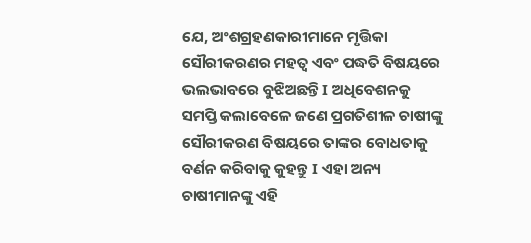ଯେ, ଅଂଶଗ୍ରହଣକାରୀମାନେ ମୃତ୍ତିକା ସୌରୀକରଣର ମହତ୍ୱ ଏବଂ ପଦ୍ଧତି ବିଷୟରେ ଭଲଭାବରେ ବୁଝିଅଛନ୍ତି I ଅଧିବେଶନକୁ ସମପ୍ତି କଲାବେଳେ ଜଣେ ପ୍ରଗତିଶୀଳ ଚାଷୀଙ୍କୁ ସୌରୀକରଣ ବିଷୟରେ ତାଙ୍କର ବୋଧତାକୁ ବର୍ଣନ କରିବାକୁ କୁହନ୍ତୁ I ଏହା ଅନ୍ୟ ଚାଷୀମାନଙ୍କୁ ଏହି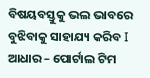ବିଷୟବସ୍ତୁକୁ ଭଲ ଭାବରେ ବୁଝିବାକୁ ସାହାଯ୍ୟ କରିବ I
ଆଧାର – ପୋର୍ଟାଲ ଟିମ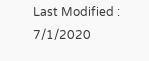Last Modified : 7/1/2020